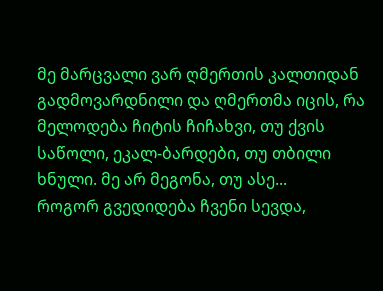მე მარცვალი ვარ ღმერთის კალთიდან გადმოვარდნილი და ღმერთმა იცის, რა მელოდება ჩიტის ჩიჩახვი, თუ ქვის საწოლი, ეკალ-ბარდები, თუ თბილი ხნული. მე არ მეგონა, თუ ასე...
როგორ გვედიდება ჩვენი სევდა,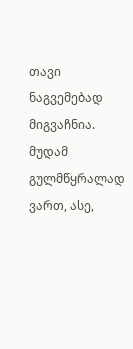თავი ნაგვემებად მიგვაჩნია. მუდამ გულმწყრალად ვართ, ასე,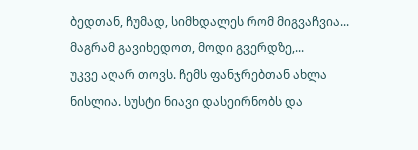ბედთან, ჩუმად, სიმხდალეს რომ მიგვაჩვია... მაგრამ გავიხედოთ, მოდი გვერდზე,...
უკვე აღარ თოვს. ჩემს ფანჯრებთან ახლა ნისლია. სუსტი ნიავი დასეირნობს და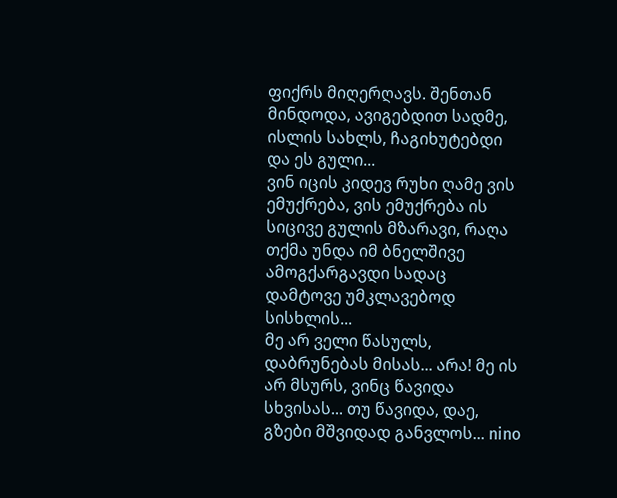ფიქრს მიღერღავს. შენთან მინდოდა, ავიგებდით სადმე, ისლის სახლს, ჩაგიხუტებდი და ეს გული...
ვინ იცის კიდევ რუხი ღამე ვის ემუქრება, ვის ემუქრება ის სიცივე გულის მზარავი, რაღა თქმა უნდა იმ ბნელშივე ამოგქარგავდი სადაც დამტოვე უმკლავებოდ სისხლის...
მე არ ველი წასულს, დაბრუნებას მისას... არა! მე ის არ მსურს, ვინც წავიდა სხვისას... თუ წავიდა, დაე, გზები მშვიდად განვლოს... nino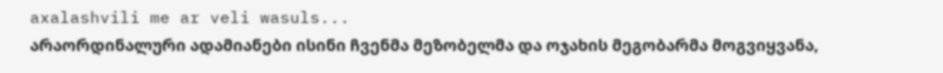axalashvili me ar veli wasuls...
არაორდინალური ადამიანები ისინი ჩვენმა მეზობელმა და ოჯახის მეგობარმა მოგვიყვანა,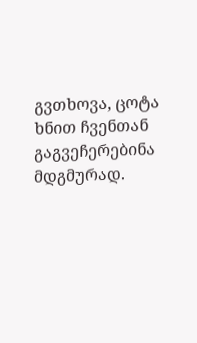გვთხოვა, ცოტა ხნით ჩვენთან გაგვეჩერებინა მდგმურად.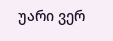უარი ვერ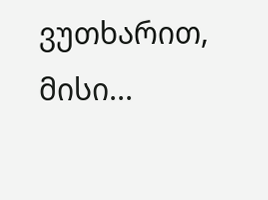ვუთხარით, მისი...